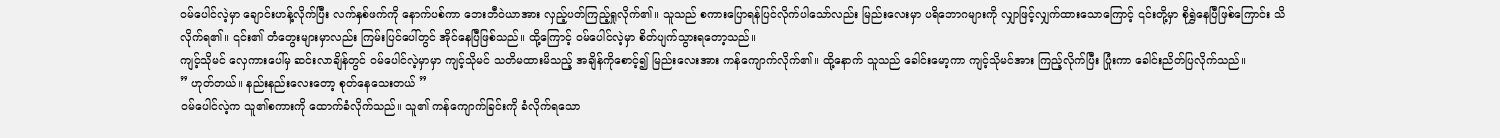ဝမ်ပေါင်လဲ့မှာ ချောင်းဟန့်လိုက်ပြီး လက်နှစ်ဖက်ကို နောက်ပစ်ကာ ဘေးဘီဝဲယာအား လှည့်ပတ်ကြည့်ရှုလိုက်၏။ သူသည် စကားပြောရန်ပြင်လိုက်ပါသော်လည်း မြည်းလေးမှာ ပရိဘောဂများကို လျှာဖြင့်လျှက်ထားသောကြောင့် ၎င်းတို့မှာ စိုရွှဲနေပြီဖြစ်ကြောင်း သိလိုက်ရ၏။ ၎င်း၏ တံတွေးများမှာလည်း ကြမ်းပြင်ပေါ်တွင် အိုင်နေပြီဖြစ်သည်။ ထို့ကြောင့် ဝမ်ပေါင်လဲ့မှာ စိတ်ပျက်သွားရတော့သည်။
ကျင့်သိုမင် လှေကားပေါ်မှ ဆင်းလာချိန်တွင် ဝမ်ပေါင်လဲ့မှာမှာ ကျင့်သိုမင် သတိမထားမိသည့် အချိန်ကိုစောင့်၍ မြည်းလေးအား ကန်ကျောက်လိုက်၏။ ထို့နောက် သူသည် ခေါင်းမော့ကာ ကျင့်သိုမင်အား ကြည့်လိုက်ပြီး ပြုံးကာ ခေါင်းညိတ်ပြလိုက်သည်။
” ဟုတ်တယ်။ နည်းနည်းလေးတော့ စုတ်နေသေးတယ် ”
ဝမ်ပေါင်လဲ့က သူ၏စကားကို ထောက်ခံလိုက်သည်။ သူ၏ ကန်ကျောက်ခြင်းကို ခံလိုက်ရသော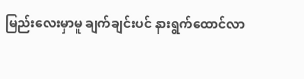မြည်းလေးမှာမူ ချက်ချင်းပင် နားရွက်ထောင်လာ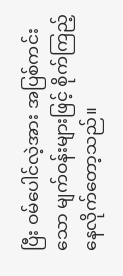ပြီး ဝမ်ပေါင်လဲ့အား အပြစ်ကင်းသော မျက်ဝန်းများဖြင့် စိုက်ကြည့်နေလိုက်တော့သည်။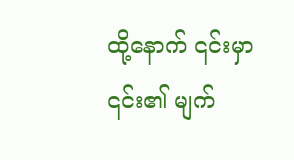ထို့နောက် ၎င်းမှာ ၎င်း၏ မျက်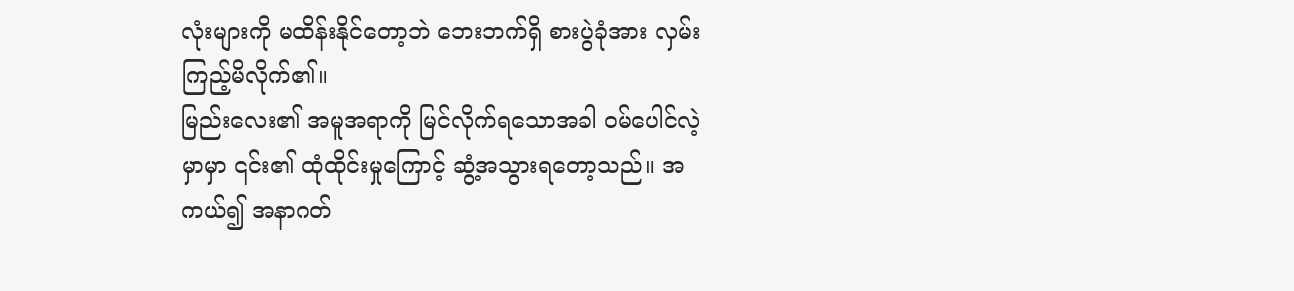လုံးများကို မထိန်းနိုင်တော့ဘဲ ဘေးဘက်ရှိ စားပွဲခုံအား လှမ်းကြည့်မိလိုက်၏။
မြည်းလေး၏ အမူအရာကို မြင်လိုက်ရသောအခါ ဝမ်ပေါင်လဲ့မှာမှာ ၎င်း၏ ထုံထိုင်းမှုကြောင့် ဆွံ့အသွားရတော့သည်။ အကယ်၍ အနာဂတ်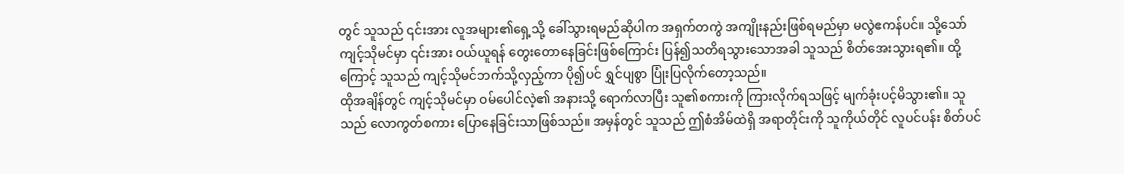တွင် သူသည် ၎င်းအား လူအများ၏ရှေ့သို့ ခေါ်သွားရမည်ဆိုပါက အရှက်တကွဲ အကျိုးနည်းဖြစ်ရမည်မှာ မလွဲဧကန်ပင်။ သို့သော် ကျင့်သိုမင်မှာ ၎င်းအား ဝယ်ယူရန် တွေးတောနေခြင်းဖြစ်ကြောင်း ပြန်၍သတိရသွားသောအခါ သူသည် စိတ်အေးသွားရ၏။ ထို့ကြောင့် သူသည် ကျင့်သိုမင်ဘက်သို့လှည့်ကာ ပို၍ပင် ရွှင်ပျစွာ ပြုံးပြလိုက်တော့သည်။
ထိုအချိန်တွင် ကျင့်သိုမင်မှာ ဝမ်ပေါင်လဲ့၏ အနားသို့ ရောက်လာပြီး သူ၏စကားကို ကြားလိုက်ရသဖြင့် မျက်ခုံးပင့်မိသွား၏။ သူသည် လောကွတ်စကား ပြောနေခြင်းသာဖြစ်သည်။ အမှန်တွင် သူသည် ဤစံအိမ်ထဲရှိ အရာတိုင်းကို သူကိုယ်တိုင် လူပင်ပန်း စိတ်ပင်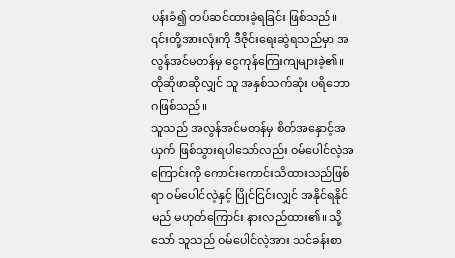ပန်းခံ၍ တပ်ဆင်ထားခဲ့ရခြင်း ဖြစ်သည်။ ၎င်းတို့အားလုံးကို ဒီဇိုင်းရေးဆွဲရသည်မှာ အလွန်အင်မတန်မှ ငွေကုန်ကြေးကျများခဲ့၏။ ထိုဆိုဖာဆိုလျှင် သူ အနှစ်သက်ဆုံး ပရိဘောဂဖြစ်သည်။
သူသည် အလွန်အင်မတန်မှ စိတ်အနှောင့်အယှက် ဖြစ်သွားရပါသော်လည်း ဝမ်ပေါင်လဲ့အကြောင်းကို ကောင်းကောင်းသိထားသည်ဖြစ်ရာ ဝမ်ပေါင်လဲ့နှင့် ပြိုင်ငြင်းလျှင် အနိုင်ရနိုင်မည် မဟုတ်ကြောင်း နားလည်ထား၏။ သို့သော် သူသည် ဝမ်ပေါင်လဲ့အား သင်ခန်းစာ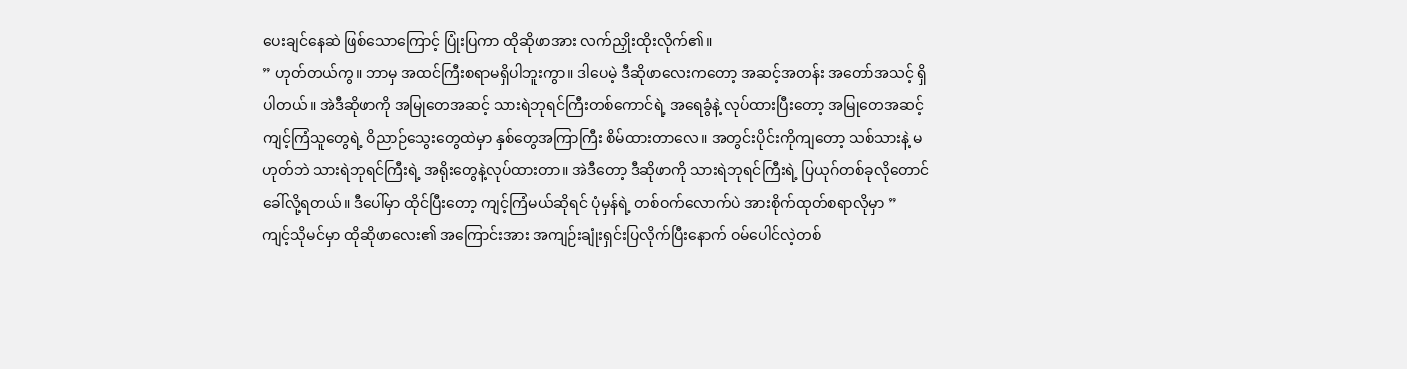ပေးချင်နေဆဲ ဖြစ်သောကြောင့် ပြုံးပြကာ ထိုဆိုဖာအား လက်ညှိုးထိုးလိုက်၏။
” ဟုတ်တယ်ကွ။ ဘာမှ အထင်ကြီးစရာမရှိပါဘူးကွာ။ ဒါပေမဲ့ ဒီဆိုဖာလေးကတော့ အဆင့်အတန်း အတော်အသင့် ရှိပါတယ်။ အဲဒီဆိုဖာကို အမြုတေအဆင့် သားရဲဘုရင်ကြီးတစ်ကောင်ရဲ့ အရေခွံနဲ့ လုပ်ထားပြီးတော့ အမြုတေအဆင့် ကျင့်ကြံသူတွေရဲ့ ဝိညာဉ်သွေးတွေထဲမှာ နှစ်တွေအကြာကြီး စိမ်ထားတာလေ။ အတွင်းပိုင်းကိုကျတော့ သစ်သားနဲ့ မဟုတ်ဘဲ သားရဲဘုရင်ကြီးရဲ့ အရိုးတွေနဲ့လုပ်ထားတာ။ အဲဒီတော့ ဒီဆိုဖာကို သားရဲဘုရင်ကြီးရဲ့ ပြယုဂ်တစ်ခုလိုတောင် ခေါ်လို့ရတယ်။ ဒီပေါ်မှာ ထိုင်ပြီးတော့ ကျင့်ကြံမယ်ဆိုရင် ပုံမှန်ရဲ့ တစ်ဝက်လောက်ပဲ အားစိုက်ထုတ်စရာလိုမှာ ”
ကျင့်သိုမင်မှာ ထိုဆိုဖာလေး၏ အကြောင်းအား အကျဉ်းချုံးရှင်းပြလိုက်ပြီးနောက် ဝမ်ပေါင်လဲ့တစ်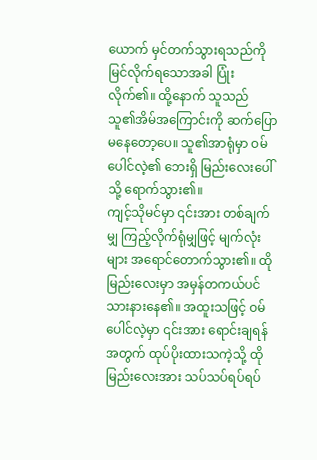ယောက် မှင်တက်သွားရသည်ကို မြင်လိုက်ရသောအခါ ပြုံးလိုက်၏။ ထို့နောက် သူသည် သူ၏အိမ်အကြောင်းကို ဆက်ပြောမနေတော့ပေ။ သူ၏အာရုံမှာ ဝမ်ပေါင်လဲ့၏ ဘေးရှိ မြည်းလေးပေါ်သို့ ရောက်သွား၏။
ကျင့်သိုမင်မှာ ၎င်းအား တစ်ချက်မျှ ကြည့်လိုက်ရုံမျှဖြင့် မျက်လုံးများ အရောင်တောက်သွား၏။ ထိုမြည်းလေးမှာ အမှန်တကယ်ပင် သားနားနေ၏။ အထူးသဖြင့် ဝမ်ပေါင်လဲ့မှာ ၎င်းအား ရောင်းချရန်အတွက် ထုပ်ပိုးထားသကဲ့သို့ ထိုမြည်းလေးအား သပ်သပ်ရပ်ရပ်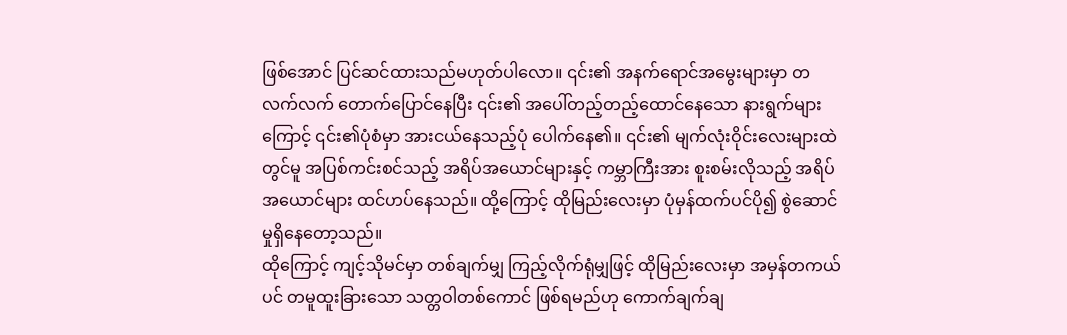ဖြစ်အောင် ပြင်ဆင်ထားသည်မဟုတ်ပါလော။ ၎င်း၏ အနက်ရောင်အမွေးများမှာ တလက်လက် တောက်ပြောင်နေပြီး ၎င်း၏ အပေါ်တည့်တည့်ထောင်နေသော နားရွက်များကြောင့် ၎င်း၏ပုံစံမှာ အားငယ်နေသည့်ပုံ ပေါက်နေ၏။ ၎င်း၏ မျက်လုံးဝိုင်းလေးများထဲတွင်မူ အပြစ်ကင်းစင်သည့် အရိပ်အယောင်များနှင့် ကမ္ဘာကြီးအား စူးစမ်းလိုသည့် အရိပ်အယောင်များ ထင်ဟပ်နေသည်။ ထို့ကြောင့် ထိုမြည်းလေးမှာ ပုံမှန်ထက်ပင်ပို၍ စွဲဆောင်မှုရှိနေတော့သည်။
ထိုကြောင့် ကျင့်သိုမင်မှာ တစ်ချက်မျှ ကြည့်လိုက်ရုံမျှဖြင့် ထိုမြည်းလေးမှာ အမှန်တကယ်ပင် တမူထူးခြားသော သတ္တဝါတစ်ကောင် ဖြစ်ရမည်ဟု ကောက်ချက်ချ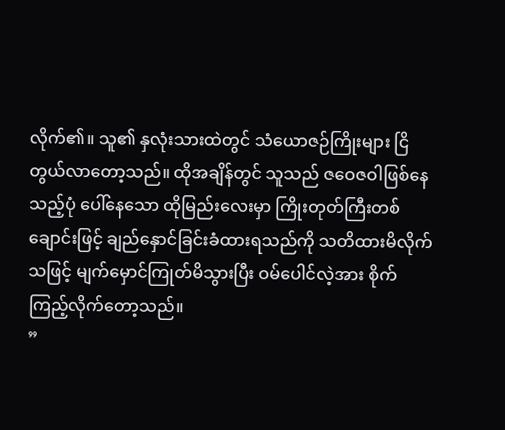လိုက်၏။ သူ၏ နှလုံးသားထဲတွင် သံယောဇဉ်ကြိုးများ ငြိတွယ်လာတော့သည်။ ထိုအချိန်တွင် သူသည် ဇဝေဇဝါဖြစ်နေသည့်ပုံ ပေါ်နေသော ထိုမြည်းလေးမှာ ကြိုးတုတ်ကြီးတစ်ချောင်းဖြင့် ချည်နှောင်ခြင်းခံထားရသည်ကို သတိထားမိလိုက်သဖြင့် မျက်မှောင်ကြုတ်မိသွားပြီး ဝမ်ပေါင်လဲ့အား စိုက်ကြည့်လိုက်တော့သည်။
”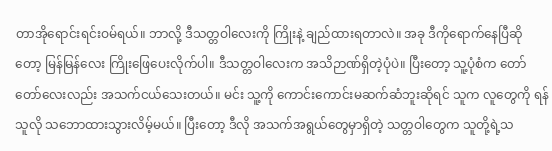တာအိုရောင်းရင်းဝမ်ရယ်။ ဘာလို့ ဒီသတ္တဝါလေးကို ကြိုးနဲ့ ချည်ထားရတာလဲ။ အခု ဒီကိုရောက်နေပြီဆိုတော့ မြန်မြန်လေး ကြိုးဖြေပေးလိုက်ပါ။ ဒီသတ္တဝါလေးက အသိဉာဏ်ရှိတဲ့ပုံပဲ။ ပြီးတော့ သူ့ပုံစံက တော်တော်လေးလည်း အသက်ငယ်သေးတယ်။ မင်း သူ့ကို ကောင်းကောင်းမဆက်ဆံဘူးဆိုရင် သူက လူတွေကို ရန်သူလို သဘောထားသွားလိမ့်မယ်။ ပြီးတော့ ဒီလို အသက်အရွယ်တွေမှာရှိတဲ့ သတ္တဝါတွေက သူတို့ရဲ့သ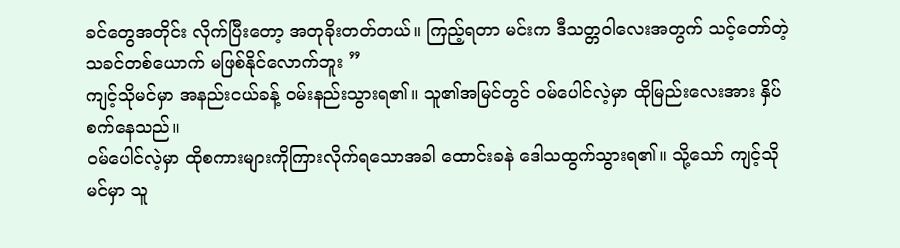ခင်တွေအတိုင်း လိုက်ပြီးတော့ အတုခိုးတတ်တယ်။ ကြည့်ရတာ မင်းက ဒီသတ္တဝါလေးအတွက် သင့်တော်တဲ့ သခင်တစ်ယောက် မဖြစ်နိုင်လောက်ဘူး ”
ကျင့်သိုမင်မှာ အနည်းငယ်ခန့် ဝမ်းနည်းသွားရ၏။ သူ၏အမြင်တွင် ဝမ်ပေါင်လဲ့မှာ ထိုမြည်းလေးအား နှိပ်စက်နေသည်။
ဝမ်ပေါင်လဲ့မှာ ထိုစကားများကိုကြားလိုက်ရသောအခါ ထောင်းခနဲ ဒေါသထွက်သွားရ၏။ သို့သော် ကျင့်သိုမင်မှာ သူ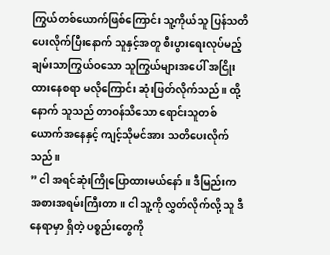ကြွယ်တစ်ယောက်ဖြစ်ကြောင်း သူ့ကိုယ်သူ ပြန်သတိပေးလိုက်ပြီးနောက် သူနှင့်အတူ စီးပွားရေးလုပ်မည့် ချမ်းသာကြွယ်ဝသော သူကြွယ်များအပေါ် အငြိုးထားနေစရာ မလိုကြောင်း ဆုံးဖြတ်လိုက်သည်။ ထို့နောက် သူသည် တာဝန်သိသော ရောင်းသူတစ်ယောက်အနေနှင့် ကျင့်သိုမင်အား သတိပေးလိုက်သည်။
” ငါ အရင်ဆုံးကြိုပြောထားမယ်နော်။ ဒီမြည်းက အစားအရမ်းကြီးတာ။ ငါ သူ့ကို လွှတ်လိုက်လို့ သူ ဒီနေရာမှာ ရှိတဲ့ ပစ္စည်းတွေကို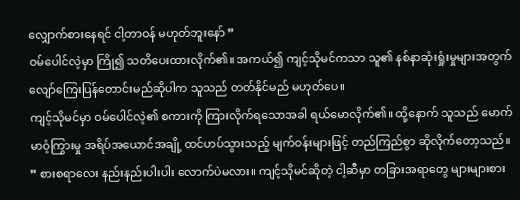လျှောက်စားနေရင် ငါ့တာဝန် မဟုတ်ဘူးနော် ”
ဝမ်ပေါင်လဲ့မှာ ကြို၍ သတိပေးထားလိုက်၏။ အကယ်၍ ကျင့်သိုမင်ကသာ သူ၏ နစ်နာဆုံးရှုံးမှုများအတွက် လျော်ကြေးပြန်တောင်းမည်ဆိုပါက သူသည် တတ်နိုင်မည် မဟုတ်ပေ။
ကျင့်သိုမင်မှာ ဝမ်ပေါင်လဲ့၏ စကားကို ကြားလိုက်ရသောအခါ ရယ်မောလိုက်၏။ ထို့နောက် သူသည် မောက်မာဝံ့ကြွားမှု အရိပ်အယောင်အချို့ ထင်ဟပ်သွားသည့် မျက်ဝန်းများဖြင့် တည်ကြည်စွာ ဆိုလိုက်တော့သည်။
” စားစရာလေး နည်းနည်းပါးပါး လောက်ပဲမလား။ ကျင့်သိုမင်ဆိုတဲ့ ငါ့ဆီမှာ တခြားအရာတွေ များများစား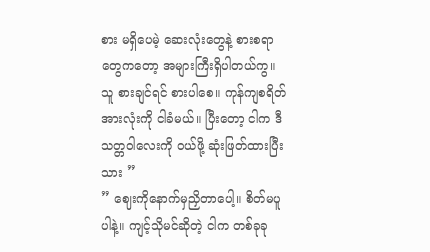စား မရှိပေမဲ့ ဆေးလုံးတွေနဲ့ စားစရာတွေကတော့ အများကြီးရှိပါတယ်ကွ။ သူ စားချင်ရင် စားပါစေ။ ကုန်ကျစရိတ်အားလုံးကို ငါခံမယ်။ ပြီးတော့ ငါက ဒီသတ္တဝါလေးကို ဝယ်ဖို့ ဆုံးဖြတ်ထားပြီးသား ”
” ဈေးကိုနောက်မှညှိတာပေါ့။ စိတ်မပူပါနဲ့။ ကျင့်သိုမင်ဆိုတဲ့ ငါက တစ်ခုခု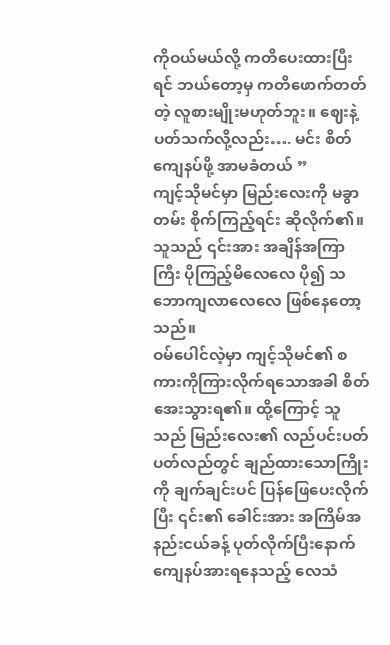ကိုဝယ်မယ်လို့ ကတိပေးထားပြီးရင် ဘယ်တော့မှ ကတိဖောက်တတ်တဲ့ လူစားမျိုးမဟုတ်ဘူး။ ဈေးနဲ့ ပတ်သက်လို့လည်း…. မင်း စိတ်ကျေနပ်ဖို့ အာမခံတယ် ”
ကျင့်သိုမင်မှာ မြည်းလေးကို မခွာတမ်း စိုက်ကြည့်ရင်း ဆိုလိုက်၏။ သူသည် ၎င်းအား အချိန်အကြာကြီး ပိုကြည့်မိလေလေ ပို၍ သဘောကျလာလေလေ ဖြစ်နေတော့သည်။
ဝမ်ပေါင်လဲ့မှာ ကျင့်သိုမင်၏ စကားကိုကြားလိုက်ရသောအခါ စိတ်အေးသွားရ၏။ ထို့ကြောင့် သူသည် မြည်းလေး၏ လည်ပင်းပတ်ပတ်လည်တွင် ချည်ထားသောကြိုးကို ချက်ချင်းပင် ပြန်ဖြေပေးလိုက်ပြီး ၎င်း၏ ခေါင်းအား အကြိမ်အနည်းငယ်ခန့် ပုတ်လိုက်ပြီးနောက် ကျေနပ်အားရနေသည့် လေသံ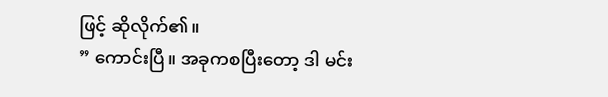ဖြင့် ဆိုလိုက်၏။
” ကောင်းပြီ။ အခုကစပြီးတော့ ဒါ မင်း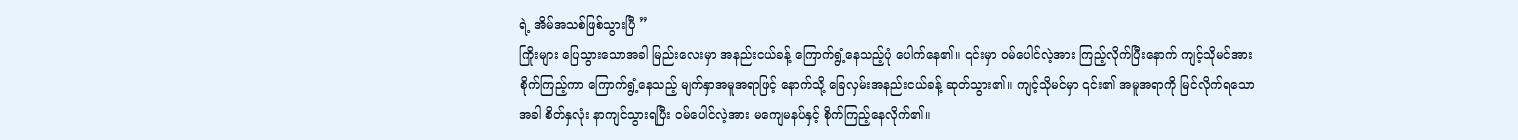ရဲ့ အိမ်အသစ်ဖြစ်သွားပြီ ”
ကြိုးများ ပြေသွားသောအခါ မြည်းလေးမှာ အနည်းငယ်ခန့် ကြောက်ရွံ့နေသည့်ပုံ ပေါက်နေ၏။ ၎င်းမှာ ဝမ်ပေါင်လဲ့အား ကြည့်လိုက်ပြီးနောက် ကျင့်သိုမင်အား စိုက်ကြည့်ကာ ကြောက်ရွံ့နေသည့် မျက်နှာအမူအရာဖြင့် နောက်သို့ ခြေလှမ်းအနည်းငယ်ခန့် ဆုတ်သွား၏။ ကျင့်သိုမင်မှာ ၎င်း၏ အမူအရာကို မြင်လိုက်ရသောအခါ စိတ်နှလုံး နာကျင်သွားရပြီး ဝမ်ပေါင်လဲ့အား မကျေမနပ်နှင့် စိုက်ကြည့်နေလိုက်၏။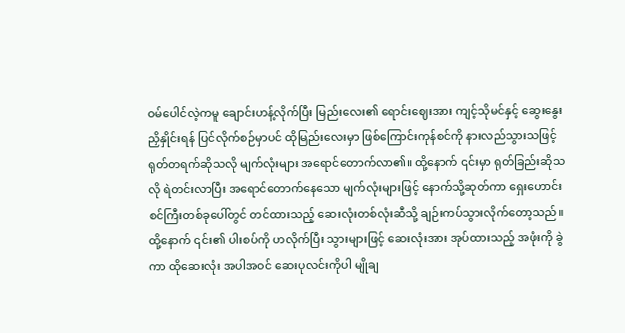ဝမ်ပေါင်လဲ့ကမူ ချောင်းဟန့်လိုက်ပြီး မြည်းလေး၏ ရောင်းဈေးအား ကျင့်သိုမင်နှင့် ဆွေးနွေးညှိနှိုင်းရန် ပြင်လိုက်စဉ်မှာပင် ထိုမြည်းလေးမှာ ဖြစ်ကြောင်းကုန်စင်ကို နားလည်သွားသဖြင့် ရုတ်တရက်ဆိုသလို မျက်လုံးများ အရောင်တောက်လာ၏။ ထို့နောက် ၎င်းမှာ ရုတ်ခြည်းဆိုသလို ရဲတင်းလာပြီး အရောင်တောက်နေသော မျက်လုံးများဖြင့် နောက်သို့ဆုတ်ကာ ရှေးဟောင်းစင်ကြီးတစ်ခုပေါ်တွင် တင်ထားသည့် ဆေးလုံးတစ်လုံးဆီသို့ ချဉ်းကပ်သွားလိုက်တော့သည်။ ထို့နောက် ၎င်း၏ ပါးစပ်ကို ဟလိုက်ပြီး သွားများဖြင့် ဆေးလုံးအား အုပ်ထားသည့် အဖုံးကို ခွဲကာ ထိုဆေးလုံး အပါအဝင် ဆေးပုလင်းကိုပါ မျိုချ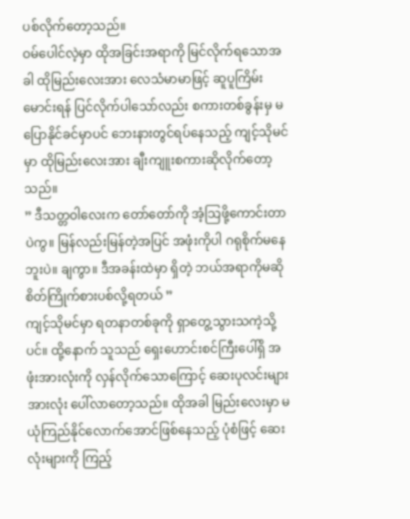ပစ်လိုက်တော့သည်။
ဝမ်ပေါင်လဲ့မှာ ထိုအခြင်းအရာကို မြင်လိုက်ရသောအခါ ထိုမြည်းလေးအား လေသံမာမာဖြင့် ဆူပူကြိမ်းမောင်းရန် ပြင်လိုက်ပါသော်လည်း စကားတစ်ခွန်းမှ မပြောနိုင်ခင်မှာပင် ဘေးနားတွင်ရပ်နေသည့် ကျင့်သိုမင်မှာ ထိုမြည်းလေးအား ချီးကျူးစကားဆိုလိုက်တော့သည်။
” ဒီသတ္တဝါလေးက တော်တော်ကို အံ့သြဖို့ကောင်းတာပဲကွ။ မြန်လည်းမြန်တဲ့အပြင် အဖုံးကိုပါ ဂရုစိုက်မနေဘူးပဲ။ ချကွာ။ ဒီအခန်းထဲမှာ ရှိတဲ့ ဘယ်အရာကိုမဆို စိတ်ကြိုက်စားပစ်လို့ရတယ် ”
ကျင့်သိုမင်မှာ ရတနာတစ်ခုကို ရှာတွေ့သွားသကဲ့သို့ပင်။ ထို့နောက် သူသည် ရှေးဟောင်းစင်ကြီးပေါ်ရှိ အဖုံးအားလုံးကို လှန်လိုက်သောကြောင့် ဆေးပုလင်းများအားလုံး ပေါ်လာတော့သည်။ ထိုအခါ မြည်းလေးမှာ မယုံကြည်နိုင်လောက်အောင်ဖြစ်နေသည့် ပုံစံဖြင့် ဆေးလုံးများကို ကြည့်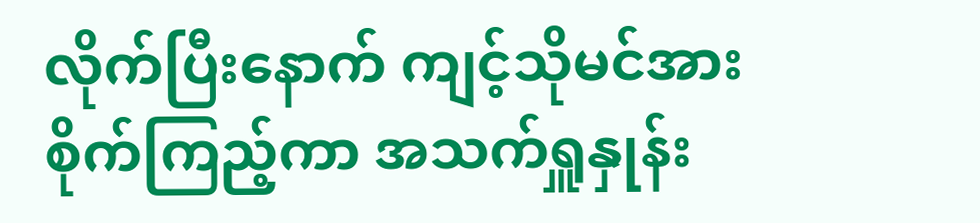လိုက်ပြီးနောက် ကျင့်သိုမင်အား စိုက်ကြည့်ကာ အသက်ရှူနှုန်း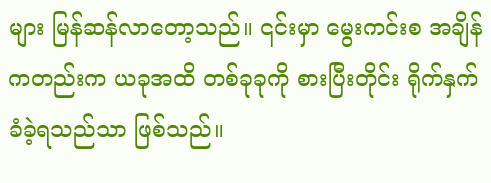များ မြန်ဆန်လာတော့သည်။ ၎င်းမှာ မွေးကင်းစ အချိန်ကတည်းက ယခုအထိ တစ်ခုခုကို စားပြီးတိုင်း ရိုက်နှက်ခံခဲ့ရသည်သာ ဖြစ်သည်။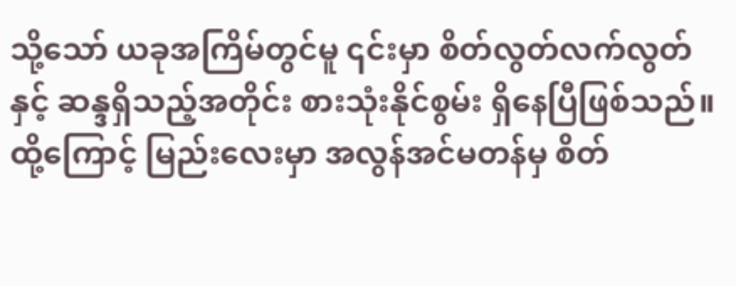သို့သော် ယခုအကြိမ်တွင်မူ ၎င်းမှာ စိတ်လွတ်လက်လွတ်နှင့် ဆန္ဒရှိသည့်အတိုင်း စားသုံးနိုင်စွမ်း ရှိနေပြီဖြစ်သည်။
ထို့ကြောင့် မြည်းလေးမှာ အလွန်အင်မတန်မှ စိတ်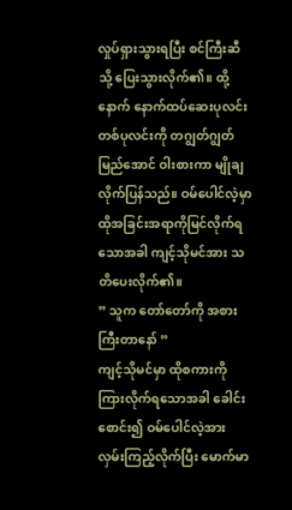လှုပ်ရှားသွားရပြီး စင်ကြီးဆီသို့ ပြေးသွားလိုက်၏။ ထို့နောက် နောက်ထပ်ဆေးပုလင်း တစ်ပုလင်းကို တဂျွတ်ဂျွတ်မြည်အောင် ဝါးစားကာ မျိုချလိုက်ပြန်သည်။ ဝမ်ပေါင်လဲ့မှာ ထိုအခြင်းအရာကိုမြင်လိုက်ရသောအခါ ကျင့်သိုမင်အား သတိပေးလိုက်၏။
” သူက တော်တော်ကို အစားကြီးတာနော် ”
ကျင့်သိုမင်မှာ ထိုစကားကို ကြားလိုက်ရသောအခါ ခေါင်းစောင်း၍ ဝမ်ပေါင်လဲ့အား လှမ်းကြည့်လိုက်ပြီး မောက်မာ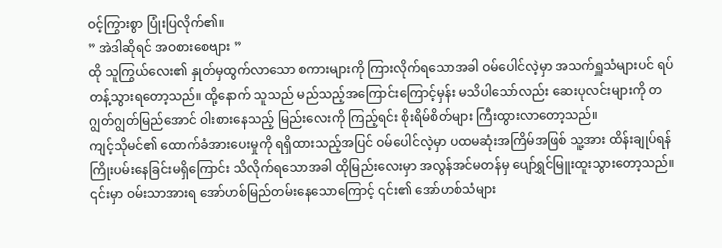ဝင့်ကြွားစွာ ပြုံးပြလိုက်၏။
” အဲဒါဆိုရင် အဝစားစေဗျား ”
ထို သူကြွယ်လေး၏ နှုတ်မှထွက်လာသော စကားများကို ကြားလိုက်ရသောအခါ ဝမ်ပေါင်လဲ့မှာ အသက်ရှူသံများပင် ရပ်တန့်သွားရတော့သည်။ ထို့နောက် သူသည် မည်သည့်အကြောင်းကြောင့်မှန်း မသိပါသော်လည်း ဆေးပုလင်းများကို တဂျွတ်ဂျွတ်မြည်အောင် ဝါးစားနေသည့် မြည်းလေးကို ကြည့်ရင်း စိုးရိမ်စိတ်များ ကြီးထွားလာတော့သည်။
ကျင့်သိုမင်၏ ထောက်ခံအားပေးမှုကို ရရှိထားသည့်အပြင် ဝမ်ပေါင်လဲ့မှာ ပထမဆုံးအကြိမ်အဖြစ် သူ့အား ထိန်းချုပ်ရန် ကြိုးပမ်းနေခြင်းမရှိကြောင်း သိလိုက်ရသောအခါ ထိုမြည်းလေးမှာ အလွန်အင်မတန်မှ ပျော်ရွှင်မြူးထူးသွားတော့သည်။ ၎င်းမှာ ဝမ်းသာအားရ အော်ဟစ်မြည်တမ်းနေသောကြောင့် ၎င်း၏ အော်ဟစ်သံများ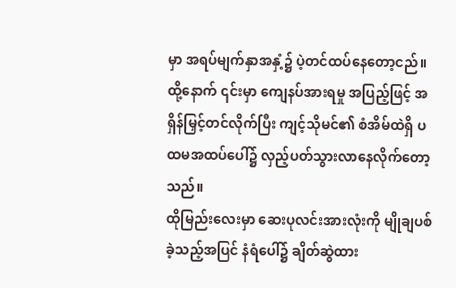မှာ အရပ်မျက်နှာအနှံ့၌ ပဲ့တင်ထပ်နေတော့ငည်။ ထို့နောက် ၎င်းမှာ ကျေနပ်အားရမှု အပြည့်ဖြင့် အရှိန်မြှင့်တင်လိုက်ပြီး ကျင့်သိုမင်၏ စံအိမ်ထဲရှိ ပထမအထပ်ပေါ်၌ လှည့်ပတ်သွားလာနေလိုက်တော့သည်။
ထိုမြည်းလေးမှာ ဆေးပုလင်းအားလုံးကို မျိုချပစ်ခဲ့သည့်အပြင် နံရံပေါ်၌ ချိတ်ဆွဲထား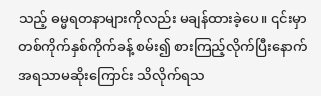သည့် ဓမ္မရတနာများကိုလည်း မချန်ထားခဲ့ပေ။ ၎င်းမှာ တစ်ကိုက်နှစ်ကိုက်ခန့် စမ်း၍ စားကြည့်လိုက်ပြီးနောက် အရသာမဆိုးကြောင်း သိလိုက်ရသ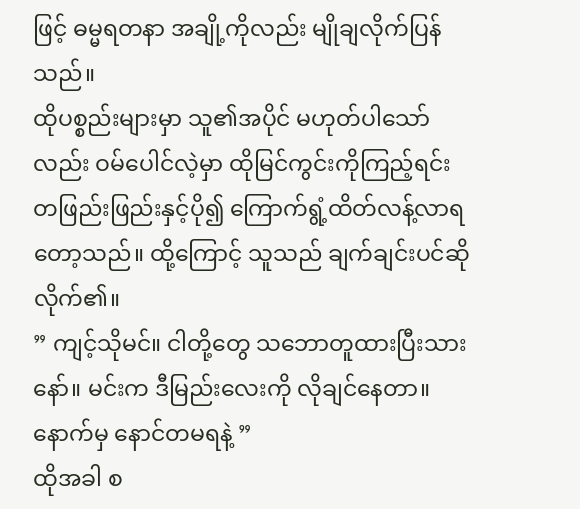ဖြင့် ဓမ္မရတနာ အချို့ကိုလည်း မျိုချလိုက်ပြန်သည်။
ထိုပစ္စည်းများမှာ သူ၏အပိုင် မဟုတ်ပါသော်လည်း ဝမ်ပေါင်လဲ့မှာ ထိုမြင်ကွင်းကိုကြည့်ရင်း တဖြည်းဖြည်းနှင့်ပို၍ ကြောက်ရွံ့ထိတ်လန့်လာရတော့သည်။ ထို့ကြောင့် သူသည် ချက်ချင်းပင်ဆိုလိုက်၏။
” ကျင့်သိုမင်။ ငါတို့တွေ သဘောတူထားပြီးသားနော်။ မင်းက ဒီမြည်းလေးကို လိုချင်နေတာ။ နောက်မှ နောင်တမရနဲ့ ”
ထိုအခါ စ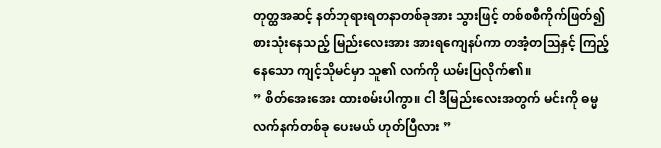တုတ္ထအဆင့် နတ်ဘုရားရတနာတစ်ခုအား သွားဖြင့် တစ်စစီကိုက်ဖြတ်၍ စားသုံးနေသည့် မြည်းလေးအား အားရကျေနပ်ကာ တအံ့တဩနှင့် ကြည့်နေသော ကျင့်သိုမင်မှာ သူ၏ လက်ကို ယမ်းပြလိုက်၏။
” စိတ်အေးအေး ထားစမ်းပါကွာ။ ငါ ဒီမြည်းလေးအတွက် မင်းကို ဓမ္မလက်နက်တစ်ခု ပေးမယ် ဟုတ်ပြီလား ”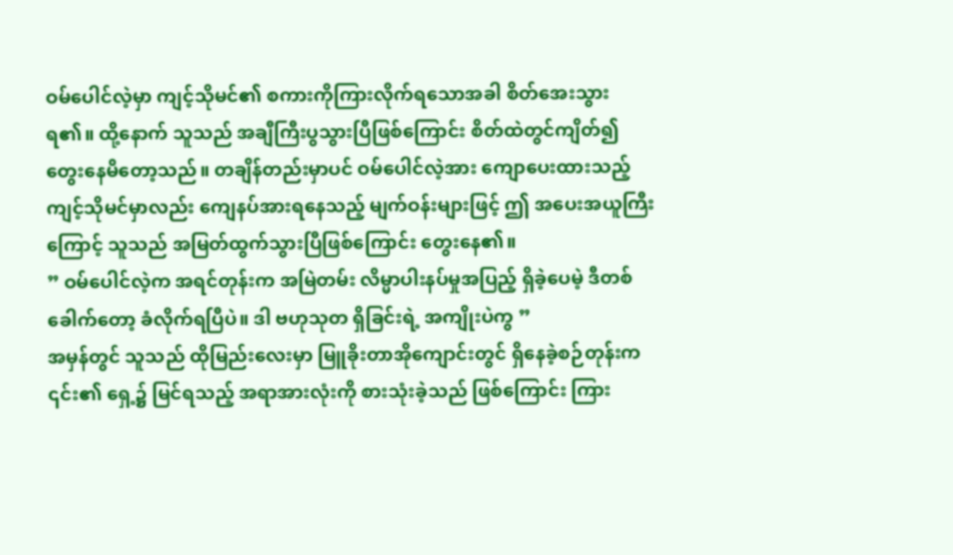ဝမ်ပေါင်လဲ့မှာ ကျင့်သိုမင်၏ စကားကိုကြားလိုက်ရသောအခါ စိတ်အေးသွားရ၏။ ထို့နောက် သူသည် အချီကြီးပွသွားပြီဖြစ်ကြောင်း စိတ်ထဲတွင်ကျိတ်၍ တွေးနေမိတော့သည်။ တချိန်တည်းမှာပင် ဝမ်ပေါင်လဲ့အား ကျောပေးထားသည့် ကျင့်သိုမင်မှာလည်း ကျေနပ်အားရနေသည့် မျက်ဝန်းများဖြင့် ဤ အပေးအယူကြီးကြောင့် သူသည် အမြတ်ထွက်သွားပြီဖြစ်ကြောင်း တွေးနေ၏။
” ဝမ်ပေါင်လဲ့က အရင်တုန်းက အမြဲတမ်း လိမ္မာပါးနပ်မှုအပြည့် ရှိခဲ့ပေမဲ့ ဒီတစ်ခေါက်တော့ ခံလိုက်ရပြီပဲ။ ဒါ ဗဟုသုတ ရှိခြင်းရဲ့ အကျိုးပဲကွ ”
အမှန်တွင် သူသည် ထိုမြည်းလေးမှာ မြူခိုးတာအိုကျောင်းတွင် ရှိနေခဲ့စဉ်တုန်းက ၎င်း၏ ရှေ့၌ မြင်ရသည့် အရာအားလုံးကို စားသုံးခဲ့သည် ဖြစ်ကြောင်း ကြား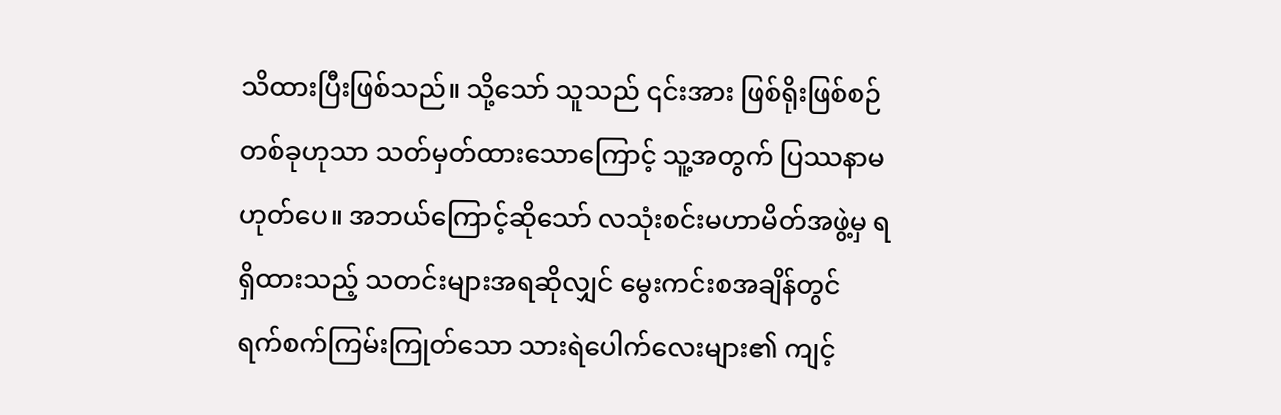သိထားပြီးဖြစ်သည်။ သို့သော် သူသည် ၎င်းအား ဖြစ်ရိုးဖြစ်စဉ်တစ်ခုဟုသာ သတ်မှတ်ထားသောကြောင့် သူ့အတွက် ပြဿနာမဟုတ်ပေ။ အဘယ်ကြောင့်ဆိုသော် လသုံးစင်းမဟာမိတ်အဖွဲ့မှ ရရှိထားသည့် သတင်းများအရဆိုလျှင် မွေးကင်းစအချိန်တွင် ရက်စက်ကြမ်းကြုတ်သော သားရဲပေါက်လေးများ၏ ကျင့်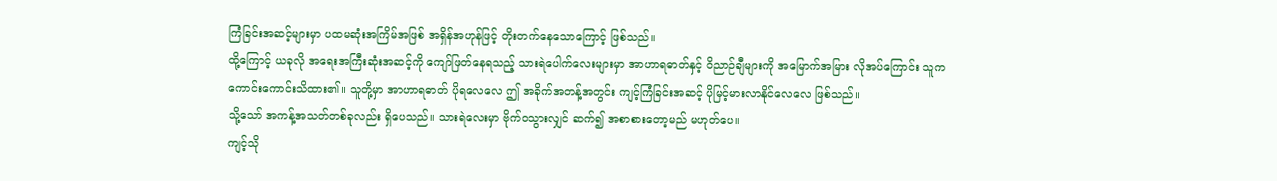ကြံခြင်းအဆင့်များမှာ ပထမဆုံးအကြိမ်အဖြစ် အရှိန်အဟုန်ဖြင့် တိုးတက်နေသောကြောင့် ဖြစ်သည်။
ထို့ကြောင့် ယခုလို အရေးအကြီးဆုံးအဆင့်ကို ကျော်ဖြတ်နေရသည့် သားရဲပေါက်လေးများမှာ အာဟာရဓာတ်နှင့် ဝိညာဉ်ချီများကို အမြောက်အမြား လိုအပ်ကြောင်း သူက ကောင်းကောင်းသိထား၏။ သူတို့မှာ အာဟာရဓာတ် ပိုရလေလေ ဤ အခိုက်အတန့်အတွင်း ကျင့်ကြံခြင်းအဆင့် ပိုမြင့်မားလာနိုင်လေလေ ဖြစ်သည်။
သို့သော် အကန့်အသတ်တစ်ခုလည်း ရှိပေသည်။ သားရဲလေးမှာ ဗိုက်ဝသွားလျှင် ဆက်၍ အစာစားတော့မည် မဟုတ်ပေ။
ကျင့်သို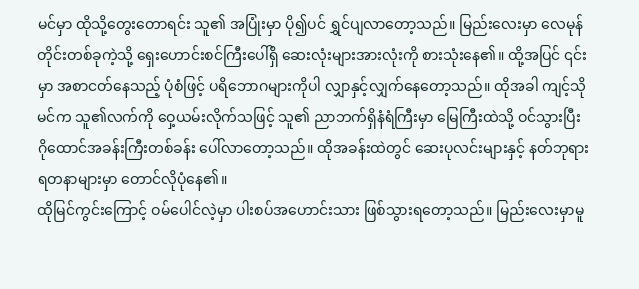မင်မှာ ထိုသို့တွေးတောရင်း သူ၏ အပြုံးမှာ ပို၍ပင် ရွှင်ပျလာတော့သည်။ မြည်းလေးမှာ လေမုန်တိုင်းတစ်ခုကဲ့သို့ ရှေးဟောင်းစင်ကြီးပေါ်ရှိ ဆေးလုံးများအားလုံးကို စားသုံးနေ၏။ ထို့အပြင် ၎င်းမှာ အစာငတ်နေသည့် ပုံစံဖြင့် ပရိဘောဂများကိုပါ လျှာနှင့်လျှက်နေတော့သည်။ ထိုအခါ ကျင့်သိုမင်က သူ၏လက်ကို ဝှေ့ယမ်းလိုက်သဖြင့် သူ၏ ညာဘက်ရှိနံရံကြီးမှာ မြေကြီးထဲသို့ ဝင်သွားပြီး ဂိုထောင်အခန်းကြီးတစ်ခန်း ပေါ်လာတော့သည်။ ထိုအခန်းထဲတွင် ဆေးပုလင်းများနှင့် နတ်ဘုရားရတနာများမှာ တောင်လိုပုံနေ၏။
ထိုမြင်ကွင်းကြောင့် ဝမ်ပေါင်လဲ့မှာ ပါးစပ်အဟောင်းသား ဖြစ်သွားရတော့သည်။ မြည်းလေးမှာမူ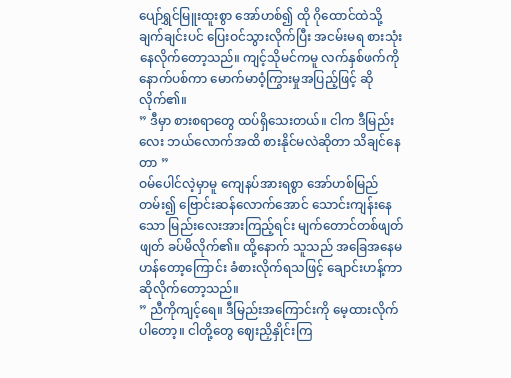ပျော်ရွှင်မြူးထူးစွာ အော်ဟစ်၍ ထို ဂိုထောင်ထဲသို့ ချက်ချင်းပင် ပြေးဝင်သွားလိုက်ပြီး အငမ်းမရ စားသုံးနေလိုက်တော့သည်။ ကျင့်သိုမင်ကမူ လက်နှစ်ဖက်ကို နောက်ပစ်ကာ မောက်မာဝံ့ကြွားမှုအပြည့်ဖြင့် ဆိုလိုက်၏။
” ဒီမှာ စားစရာတွေ ထပ်ရှိသေးတယ်။ ငါက ဒီမြည်းလေး ဘယ်လောက်အထိ စားနိုင်မလဲဆိုတာ သိချင်နေတာ ”
ဝမ်ပေါင်လဲ့မှာမူ ကျေနပ်အားရစွာ အော်ဟစ်မြည်တမ်း၍ ဗြောင်းဆန်လောက်အောင် သောင်းကျန်းနေသော မြည်းလေးအားကြည့်ရင်း မျက်တောင်တစ်ဖျတ်ဖျတ် ခပ်မိလိုက်၏။ ထို့နောက် သူသည် အခြေအနေမဟန်တော့ကြောင်း ခံစားလိုက်ရသဖြင့် ချောင်းဟန့်ကာ ဆိုလိုက်တော့သည်။
” ညီကိုကျင့်ရေ။ ဒီမြည်းအကြောင်းကို မေ့ထားလိုက်ပါတော့။ ငါတို့တွေ ဈေးညှိနှိုင်းကြ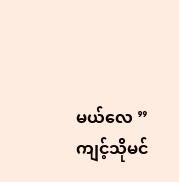မယ်လေ ”
ကျင့်သိုမင်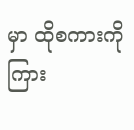မှာ ထိုစကားကိုကြား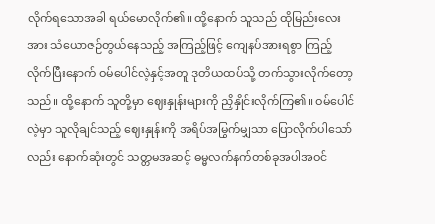လိုက်ရသောအခါ ရယ်မောလိုက်၏။ ထို့နောက် သူသည် ထိုမြည်းလေးအား သံယောဇဉ်တွယ်နေသည့် အကြည့်ဖြင့် ကျေနပ်အားရစွာ ကြည့်လိုက်ပြီးနောက် ဝမ်ပေါင်လဲ့နှင့်အတူ ဒုတိယထပ်သို့ တက်သွားလိုက်တော့သည်။ ထို့နောက် သူတို့မှာ ဈေးနှုန်းများကို ညှိနှိုင်းလိုက်ကြ၏။ ဝမ်ပေါင်လဲ့မှာ သူလိုချင်သည့် ဈေးနှုန်းကို အရိပ်အမြွက်မျှသာ ပြောလိုက်ပါသော်လည်း နောက်ဆုံးတွင် သတ္တမအဆင့် ဓမ္မလက်နက်တစ်ခုအပါအဝင်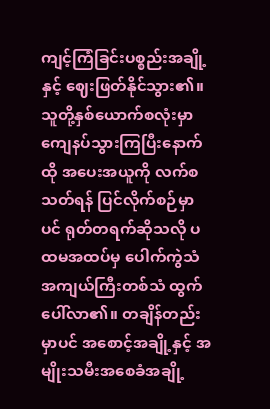ကျင့်ကြံခြင်းပစ္စည်းအချို့နှင့် ဈေးဖြတ်နိုင်သွား၏။
သူတို့နှစ်ယောက်စလုံးမှာ ကျေနပ်သွားကြပြီးနောက် ထို အပေးအယူကို လက်စသတ်ရန် ပြင်လိုက်စဉ်မှာပင် ရုတ်တရက်ဆိုသလို ပထမအထပ်မှ ပေါက်ကွဲသံ အကျယ်ကြီးတစ်သံ ထွက်ပေါ်လာ၏။ တချိန်တည်းမှာပင် အစောင့်အချို့နှင့် အမျိုးသမီးအစေခံအချို့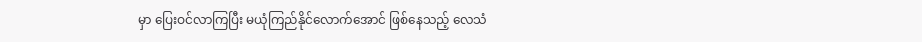မှာ ပြေးဝင်လာကြပြီး မယုံကြည်နိုင်လောက်အောင် ဖြစ်နေသည့် လေသံ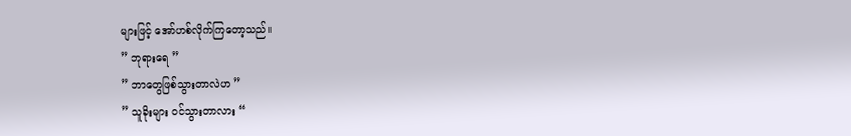များဖြင့် အော်ဟစ်လိုက်ကြတော့သည်။
” ဘုရားရေ ”
” ဘာတွေဖြစ်သွားတာလဲဟ ”
” သူခိုးများ ဝင်သွားတာလား “